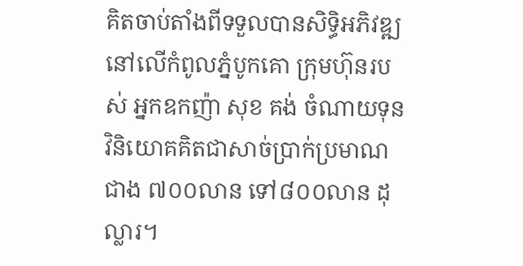គិតចាប់តាំងពីទទួលបានសិទ្ធិអភិវឌ្ឍនៅលើកំពូលភ្នំបូកគោ ក្រុមហ៊ុនរបស់ អ្នកឧកញ៉ា សុខ គង់ ចំណាយទុនវិនិយោគគិតជាសាច់ប្រាក់ប្រមាណជាង ៧០០លាន ទៅ៨០០លាន ដុល្លារ។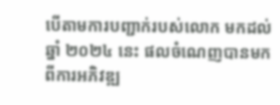បើតាមការបញ្ជាក់របស់លោក មកដល់ឆ្នាំ ២០២៤ នេះ ផលចំណេញបានមកពីការអភិវឌ្ឍ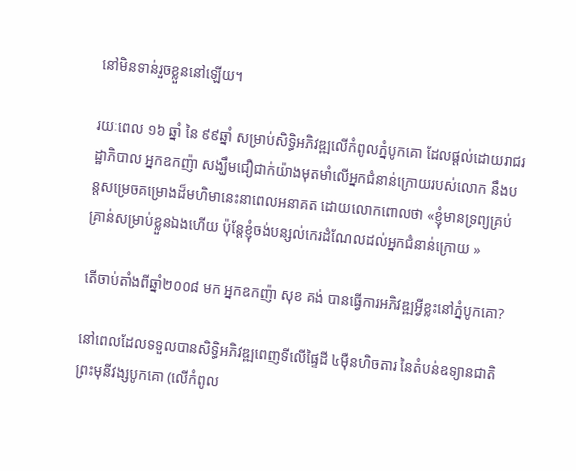នៅមិនទាន់រួចខ្លួននៅឡើយ។

រយៈពេល ១៦ ឆ្នាំ នៃ ៩៩ឆ្នាំ សម្រាប់សិទ្ធិអភិវឌ្ឍលើកំពូលភ្នំបូកគោ ដែលផ្ដល់ដោយរាជរដ្ឋាភិបាល អ្នកឧកញ៉ា សង្ឃឹមជឿជាក់យ៉ាងមុតមាំលើអ្នកជំនាន់ក្រោយរបស់លោក នឹងបន្តសម្រេចគម្រោងដ៏មហិមានេះនាពេលអនាគត ដោយលោកពោលថា «ខ្ញុំមានទ្រព្យគ្រប់គ្រាន់សម្រាប់ខ្លួនឯងហើយ ប៉ុន្តែខ្ញុំចង់បន្សល់កេរដំណែលដល់អ្នកជំនាន់ក្រោយ »

តើចាប់តាំងពីឆ្នាំ២០០៨ មក អ្នកឧកញ៉ា សុខ គង់ បានធ្វើការអភិវឌ្ឍអ្វីខ្លះនៅភ្នំបូកគោ?

នៅពេលដែលទទួលបានសិទ្ធិអភិវឌ្ឍពេញទីលើផ្ទៃដី ៤ម៉ឺនហិចតារ នៃតំបន់ឧទ្យានជាតិព្រះមុនីវង្សបូកគោ (លើកំពូល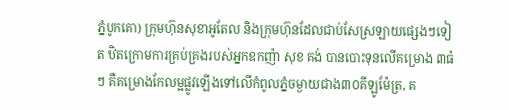ភ្នំបូកគោ) ក្រុមហ៊ុនសុខាអូតែល និងក្រុមហ៊ុនដែលជាប់សែស្រឡាយផ្សេងៗទៀត ឋិតក្រោមការគ្រប់គ្រងរបស់អ្នកឧកញ៉ា សុខ គង់ បានបោះទុនលើគម្រោង ៣ធំៗ គឺគម្រោងកែលម្អផ្លូវឡើងទៅលើកំពូលភ្នំចម្ងាយជាង៣០គីឡូម៉ែត្រ, គ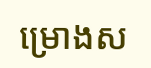ម្រោងស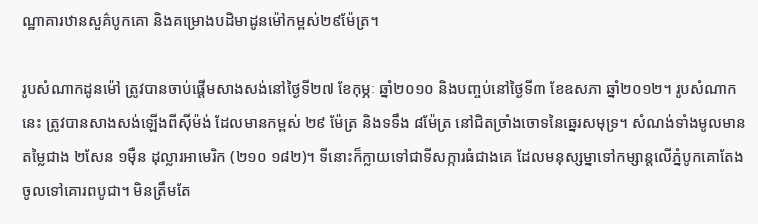ណ្ឋាគារឋានសួគ៌បូកគោ និងគម្រោងបដិមាដូនម៉ៅកម្ពស់២៩ម៉ែត្រ។

រូបសំណាកដូនម៉ៅ ត្រូវបានចាប់ផ្ដើមសាងសង់នៅថ្ងៃទី២៧ ខែកុម្ភៈ ឆ្នាំ២០១០ និងបញ្ចប់នៅថ្ងៃទី៣ ខែឧសភា ឆ្នាំ២០១២។ រូបសំណាកនេះ ត្រូវបានសាងសង់ឡើងពីស៊ីម៉ង់ ដែលមានកម្ពស់ ២៩ ម៉ែត្រ និងទទឹង ៨ម៉ែត្រ នៅជិតច្រាំងចោទនៃឆ្នេរសមុទ្រ។ សំណង់ទាំងមូលមានតម្លៃជាង ២សែន ១ម៉ឺន ដុល្លារអាមេរិក (២១០ ១៨២)។ ទីនោះក៏ក្លាយទៅជាទីសក្ការធំជាងគេ ដែលមនុស្សម្នាទៅកម្សាន្តលើភ្នំបូកគោតែងចូលទៅគោរពបូជា។ មិនត្រឹមតែ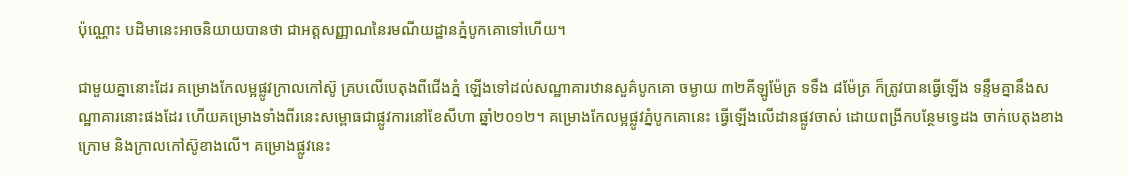ប៉ុណ្ណោះ បដិមានេះអាចនិយាយបានថា ជាអត្តសញ្ញាណនៃរមណីយដ្ឋានភ្នំបូកគោទៅហើយ។

ជាមួយគ្នានោះដែរ គម្រោងកែលម្អផ្លូវក្រាលកៅស៊ូ គ្របលើបេតុងពីជើងភ្នំ ឡើងទៅដល់សណ្ឋាគារឋានសួគ៌បូកគោ ចម្ងាយ ៣២គីឡូម៉ែត្រ ទទឹង ៨ម៉ែត្រ ក៏ត្រូវបានធ្វើឡើង ទន្ទឹមគ្នានឹងសណ្ឋាគារនោះផងដែរ ហើយគម្រោងទាំងពីរនេះសម្ពោធជាផ្លូវការនៅខែសីហា ឆ្នាំ២០១២។ គម្រោងកែលម្អផ្លូវភ្នំបូកគោនេះ ធ្វើឡើងលើដានផ្លូវចាស់ ដោយពង្រីកបន្ថែមទ្វេដង ចាក់បេតុងខាងក្រោម និងក្រាលកៅស៊ូខាងលើ។ គម្រោងផ្លូវនេះ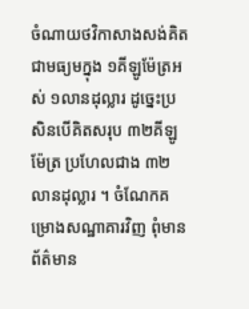ចំណាយថវិកាសាងសង់គិតជាមធ្យមក្នុង ១គីឡូម៉ែត្រអស់ ១លានដុល្លារ ដូច្នេះប្រសិនបើគិតសរុប ៣២គីឡូម៉ែត្រ ប្រហែលជាង ៣២លានដុល្លារ ។ ចំណែកគម្រោងសណ្ឋាគារវិញ ពុំមានព័ត៌មាន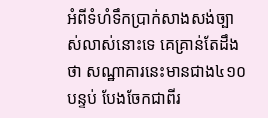អំពីទំហំទឹកប្រាក់សាងសង់ច្បាស់លាស់នោះទេ គេគ្រាន់តែដឹងថា សណ្ឋាគារនេះមានជាង៤១០ បន្ទប់ បែងចែកជាពីរ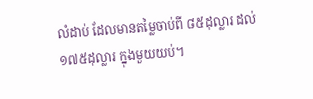លំដាប់ ដែលមានតម្លៃចាប់ពី ៨៥ដុល្លារ ដល់ ១៧៥ដុល្លារ ក្នុងមួយយប់។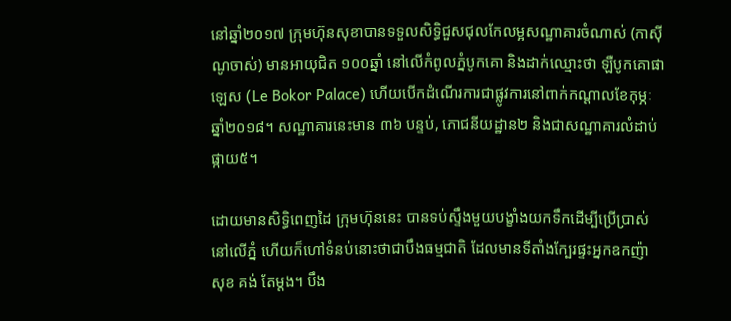នៅឆ្នាំ២០១៧ ក្រុមហ៊ុនសុខាបានទទួលសិទ្ធិជួសជុលកែលម្អសណ្ឋាគារចំណាស់ (កាស៊ីណូចាស់) មានអាយុជិត ១០០ឆ្នាំ នៅលើកំពូលភ្នំបូកគោ និងដាក់ឈ្មោះថា ឡឺបូកគោផាឡេស (Le Bokor Palace) ហើយបើកដំណើរការជាផ្លូវការនៅពាក់កណ្ដាលខែកុម្ភៈ ឆ្នាំ២០១៨។ សណ្ឋាគារនេះមាន ៣៦ បន្ទប់, ភោជនីយដ្ឋាន២ និងជាសណ្ឋាគារលំដាប់ផ្កាយ៥។

ដោយមានសិទ្ធិពេញដៃ ក្រុមហ៊ុននេះ បានទប់ស្ទឹងមួយបង្ខាំងយកទឹកដើម្បីប្រើប្រាស់នៅលើភ្នំ ហើយក៏ហៅទំនប់នោះថាជាបឹងធម្មជាតិ ដែលមានទីតាំងក្បែរផ្ទះអ្នកឧកញ៉ា សុខ គង់ តែម្ដង។ បឹង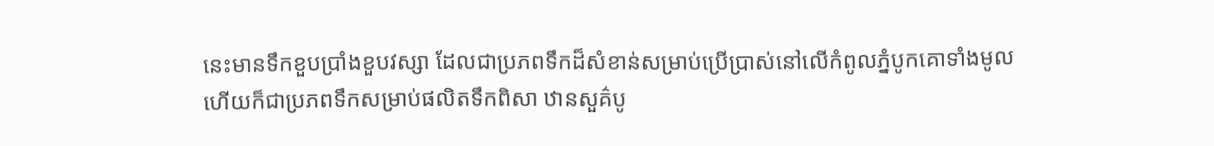នេះមានទឹកខួបប្រាំងខួបវស្សា ដែលជាប្រភពទឹកដ៏សំខាន់សម្រាប់ប្រើប្រាស់នៅលើកំពូលភ្នំបូកគោទាំងមូល ហើយក៏ជាប្រភពទឹកសម្រាប់ផលិតទឹកពិសា ឋានសួគ៌បូ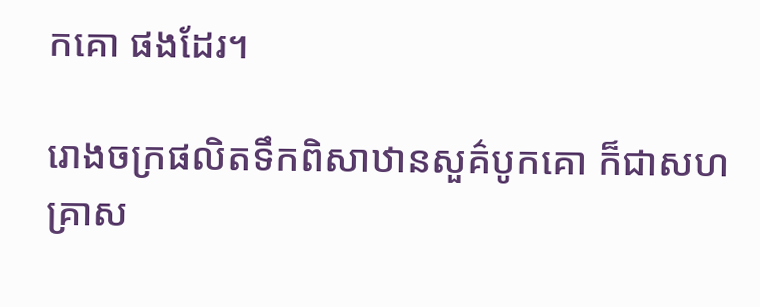កគោ ផងដែរ។

រោងចក្រផលិតទឹកពិសាឋានសួគ៌បូកគោ ក៏ជាសហគ្រាស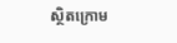ស្ថិតក្រោម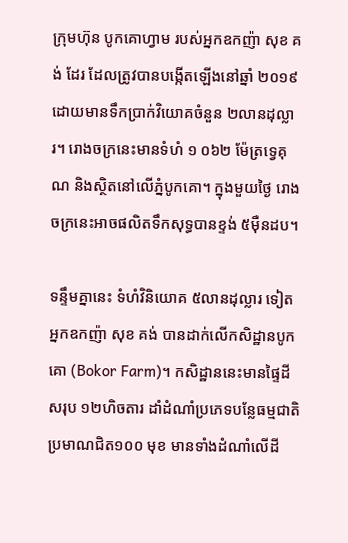ក្រុមហ៊ុន បូកគោហ្វាម របស់អ្នកឧកញ៉ា សុខ គង់ ដែរ ដែលត្រូវបានបង្កើតឡើងនៅឆ្នាំ ២០១៩ ដោយមានទឹកប្រាក់វិយោគចំនួន ២លានដុល្លារ។ រោងចក្រនេះមានទំហំ ១ ០៦២ ម៉ែត្រទ្វេគុណ និងស្ថិតនៅលើភ្នំបូកគោ។ ក្នុងមួយថ្ងៃ រោងចក្រនេះអាចផលិតទឹកសុទ្ធបានខ្ទង់ ៥ម៉ឺនដប។

ទន្ទឹមគ្នានេះ ទំហំវិនិយោគ ៥លានដុល្លារ ទៀត អ្នកឧកញ៉ា សុខ គង់ បានដាក់លើកសិដ្ឋានបូកគោ (Bokor Farm)។ កសិដ្ឋាននេះមានផ្ទៃដីសរុប ១២ហិចតារ ដាំដំណាំប្រភេទបន្លែធម្មជាតិប្រមាណជិត១០០ មុខ មានទាំងដំណាំលើដី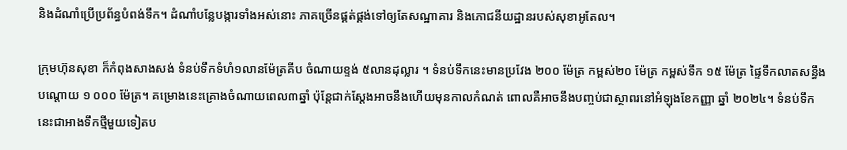និងដំណាំប្រើប្រព័ន្ធបំពង់ទឹក។ ដំណាំបន្លែបង្ការទាំងអស់នោះ ភាគច្រើនផ្គត់ផ្គង់ទៅឲ្យតែសណ្ឋាគារ និងភោជនីយដ្ឋានរបស់សុខាអូតែល។

ក្រុមហ៊ុនសុខា ក៏កំពុងសាងសង់ ទំនប់ទឹកទំហំ១លានម៉ែត្រគីប ចំណាយខ្ទង់ ៥លានដុល្លារ ។ ទំនប់ទឹកនេះមានប្រវែង ២០០ ម៉ែត្រ កម្ពស់២០ ម៉ែត្រ កម្ពស់ទឹក ១៥ ម៉ែត្រ ផ្ទៃទឹកលាតសន្ធឹងបណ្ដោយ ១ ០០០ ម៉ែត្រ។ គម្រោងនេះគ្រោងចំណាយពេល៣ឆ្នាំ ប៉ុន្តែជាក់ស្ដែងអាចនឹងហើយមុនកាលកំណត់ ពោលគឺអាចនឹងបញ្ចប់ជាស្ថាពរនៅអំឡុងខែកញ្ញា ឆ្នាំ ២០២៤។ ទំនប់ទឹកនេះជាអាងទឹកថ្មីមួយទៀតប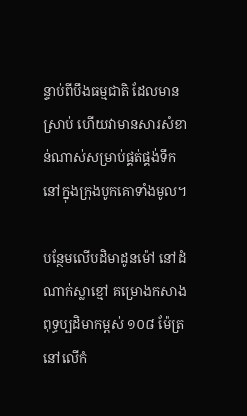ន្ទាប់ពីបឹងធម្មជាតិ ដែលមានស្រាប់ ហើយវាមានសារសំខាន់ណាស់សម្រាប់ផ្គត់ផ្គង់ទឹកនៅក្នុងក្រុងបូកគោទាំងមូល។

បន្ថែមលើបដិមាដូនម៉ៅ នៅដំណាក់ស្លាខ្មៅ គម្រោងកសាង ពុទ្ធប្បដិមាកម្ពស់ ១០៨ ម៉ែត្រ នៅលើកំ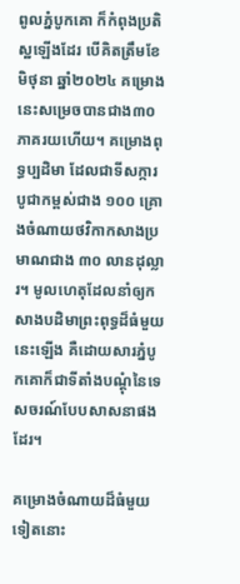ពូលភ្នំបូកគោ ក៏កំពុងប្រតិស្ឋឡើងដែរ បើគិតត្រឹមខែមិថុនា ឆ្នាំ២០២៤ គម្រោងនេះសម្រេចបានជាង៣០ភាគរយហើយ។ គម្រោងពុទ្ធប្បដិមា ដែលជាទីសក្ការបូជាកម្ពស់ជាង ១០០ គ្រោងចំណាយថវិកាកសាងប្រមាណជាង ៣០ លានដុល្លារ។ មូលហេតុដែលនាំឲ្យកសាងបដិមាព្រះពុទ្ធដ៏ធំមួយនេះឡើង គឺដោយសារភ្នំបូកគោក៏ជាទីតាំងបណ្ដុំនៃទេសចរណ៍បែបសាសនាផងដែរ។

គម្រោងចំណាយដ៏ធំមួយទៀតនោះ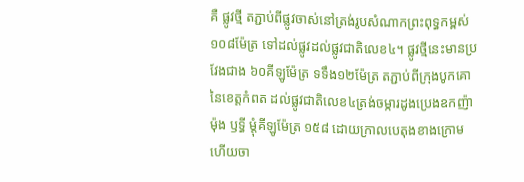គឺ ផ្លូវថ្មី តភ្ជាប់ពីផ្លូវចាស់នៅត្រង់រូបសំណាកព្រះពុទ្ធកម្ពស់ ១០៨ម៉ែត្រ ទៅដល់ផ្លូវដល់ផ្លូវជាតិលេខ៤។ ផ្លូវថ្មីនេះមានប្រវែងជាង ៦០គីឡូម៉ែត្រ ទទឹង១២ម៉ែត្រ តភ្ជាប់ពីក្រុងបូកគោនៃខេត្តកំពត ដល់ផ្លូវជាតិលេខ៤ត្រង់ចម្ការដូងប្រេងឧកញ៉ា ម៉ុង ឫទ្ធី ម្ដុំគីឡូម៉ែត្រ ១៥៨ ដោយក្រាលបេតុងខាងក្រោម ហើយចា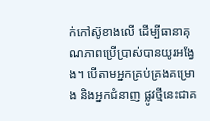ក់កៅស៊ូខាងលើ ដើម្បីធានាគុណភាពប្រើប្រាស់បានយូរអង្វែង។ បើតាមអ្នកគ្រប់គ្រងគម្រោង និងអ្នកជំនាញ ផ្លូវថ្មីនេះជាគ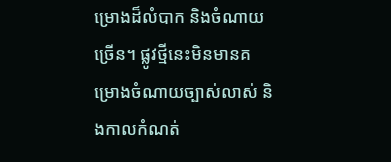ម្រោងដ៏លំបាក និងចំណាយច្រើន។ ផ្លូវថ្មីនេះមិនមានគម្រោងចំណាយច្បាស់លាស់ និងកាលកំណត់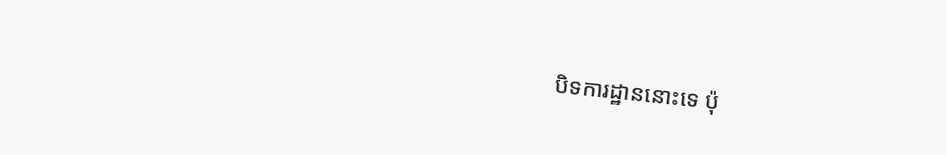បិទការដ្ឋាននោះទេ ប៉ុ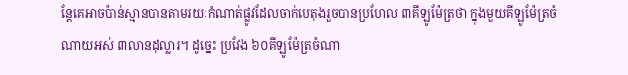ន្តែគេអាចប៉ាន់ស្មានបានតាមរយៈកំណាត់ផ្លូវដែលចាក់បេតុងរួចបានប្រហែល ៣គីឡូម៉ែត្រថា ក្នុងមួយគីឡូម៉ែត្រចំណាយអស់ ៣លានដុល្លារ។ ដូច្នេះ ប្រវែង ៦០គីឡូម៉ែត្រចំណា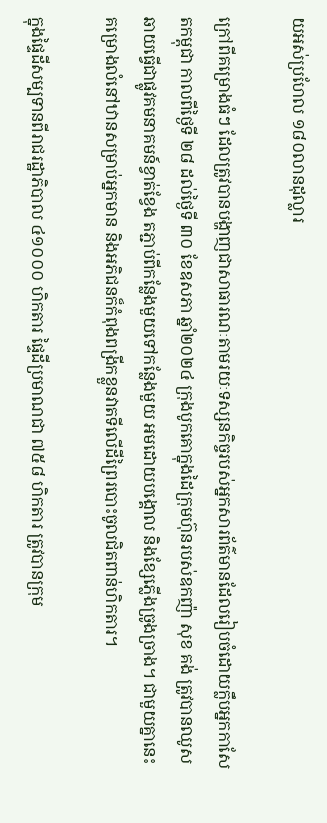យអស់ប្រហែល ១៨០លានដុល្លារ

ក្រៅពីគម្រោងធំៗ ដែលត្រូវបានបង្ហាញជាសាធារណៈតាមរយៈទស្សនកិច្ចរបស់អ្នកសារព័ត៌មានដែលរៀបចំដោយក្លឹបអ្នកកាសែតកម្ពុជា កាលពីថ្ងៃទី ២៨ ដល់ថ្ងៃទី ៣០ ខែឧសភា ឆ្នាំ២០២៤ ក្រុងបូកគោក្នុងដៃក្រុមហ៊ុនរបស់ឧកញ៉ា សុខ គង់ ត្រូវបានឈូសឆាយធ្វើជាផ្លូវគមនាគមន៍ខ្វាត់ខ្វែង តភ្ជាប់ពីកន្លែងមួយទៅកន្លែងមួយ អមដោយបង្គោល និងខ្សែភ្លើងច្រូងច្រាង។ ជាមួយគ្នានេះ គម្រោងលំនៅឋានសម្រាប់អ្នកមាន និងអភិជនក៏កំពុងពង្រីកខ្លួនវាតទីលើដីព្រៃរបោះចូលជិតពាន់ហិកតារ។

ក្នុងផ្ទៃដីសម្បទានពីរាជរដ្ឋាភិបាល ៤១០០០ ហិកតារ ផ្ទៃដីប្រមាណជា ៧៥៨ ហិកតារ ត្រូវបានក្រុម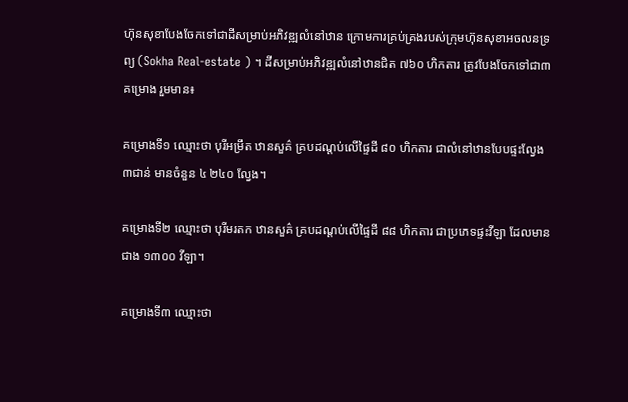ហ៊ុនសុខាបែងចែកទៅជាដីសម្រាប់អភិវឌ្ឍលំនៅឋាន ក្រោមការគ្រប់គ្រងរបស់ក្រុមហ៊ុនសុខាអចលនទ្រព្យ (Sokha Real-estate ) ។ ដីសម្រាប់អភិវឌ្ឍលំនៅឋានជិត ៧៦០ ហិកតារ ត្រូវបែងចែកទៅជា៣គម្រោង រួមមាន៖

គម្រោងទី១ ឈ្មោះថា បុរីអម្រឹត ឋានសួគ៌ គ្របដណ្ដប់លើផ្ទៃដី ៨០ ហិកតារ ជាលំនៅឋានបែបផ្ទះល្វែង៣ជាន់ មានចំនួន ៤ ២៤០ ល្វែង។

គម្រោងទី២ ឈ្មោះថា បុរីមរតក ឋានសួគ៌ គ្របដណ្ដប់លើផ្ទៃដី ៨៨ ហិកតារ ជាប្រភេទផ្ទះវីឡា ដែលមានជាង ១៣០០ វីឡា។

គម្រោងទី៣ ឈ្មោះថា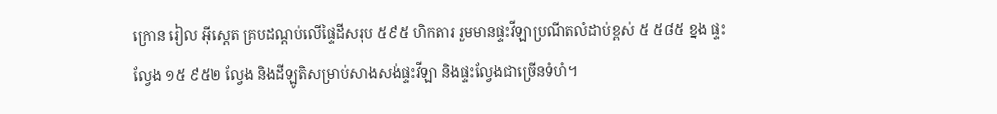ក្រោន រៀល អ៊ីស្តេត គ្របដណ្ដប់លើផ្ទៃដីសរុប ៥៩៥ ហិកតារ រួមមានផ្ទះវីឡាប្រណីតលំដាប់ខ្ពស់ ៥ ៥៨៥ ខ្នង ផ្ទះល្វែង ១៥ ៩៥២ ល្វែង និងដីឡូតិសម្រាប់សាងសង់ផ្ទះវីឡា និងផ្ទះល្វែងជាច្រើនទំហំ។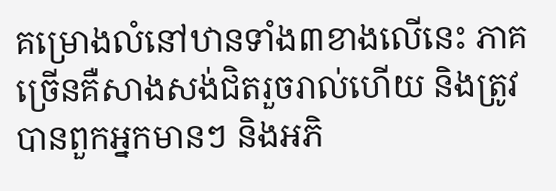គម្រោងលំនៅឋានទាំង៣ខាងលើនេះ ភាគច្រើនគឺសាងសង់ជិតរួចរាល់ហើយ និងត្រូវបានពួកអ្នកមានៗ និងអភិ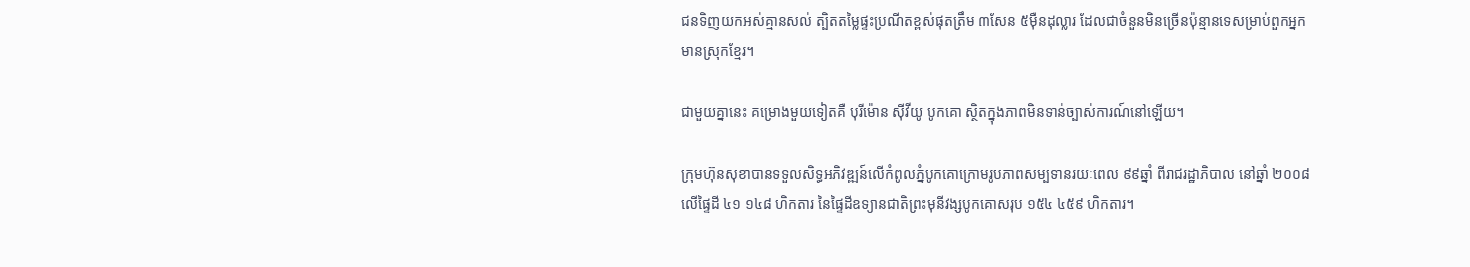ជនទិញយកអស់គ្មានសល់ ត្បិតតម្លៃផ្ទះប្រណីតខ្ពស់ផុតត្រឹម ៣សែន ៥ម៉ឺនដុល្លារ ដែលជាចំនួនមិនច្រើនប៉ុន្មានទេសម្រាប់ពួកអ្នកមានស្រុកខ្មែរ។

ជាមួយគ្នានេះ គម្រោងមួយទៀតគឺ បុរីម៉ោន ស៊ីវីយូ បូកគោ ស្ថិតក្នុងភាពមិនទាន់ច្បាស់ការណ៍នៅឡើយ។

ក្រុមហ៊ុនសុខាបានទទួលសិទ្ធអភិវឌ្ឍន៍លើកំពូលភ្នំបូកគោក្រោមរូបភាពសម្បទានរយៈពេល ៩៩ឆ្នាំ ពីរាជរដ្ឋាភិបាល នៅឆ្នាំ ២០០៨ លើផ្ទៃដី ៤១ ១៤៨ ហិកតារ នៃផ្ទៃដីឧទ្យានជាតិព្រះមុនីវង្សបូកគោសរុប ១៥៤ ៤៥៩ ហិកតារ។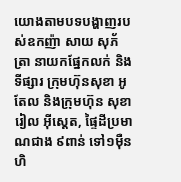យោងតាមបទបង្ហាញរបស់ឧកញ៉ា សាយ សុភ័ត្រា នាយកផ្នែកលក់ និងទីផ្សារ ក្រុមហ៊ុនសុខា អូតែល និងក្រុមហ៊ុន សុខា រៀល អ៊ីស្តេត, ផ្ទៃដីប្រមាណជាង ៩ពាន់ ទៅ១ម៉ឺនហិ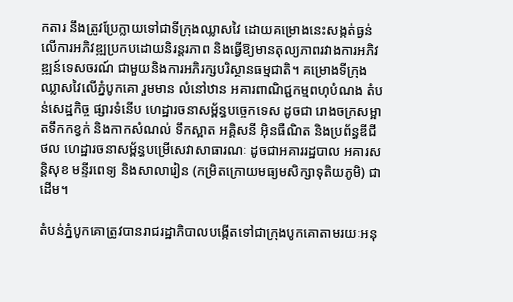កតារ នឹងត្រូវប្រែក្លាយទៅជាទីក្រុងឈ្លាសវៃ ដោយគម្រោងនេះសង្កត់ធ្ងន់លើការអភិវឌ្ឍប្រកបដោយនិរន្តរភាព និងធ្វើឱ្យមានតុល្យភាពរវាងការអភិវឌ្ឍន៍ទេសចរណ៍ ជាមួយនិងការអភិរក្សបរិស្ថានធម្មជាតិ។ គម្រោងទីក្រុងឈ្លាសវៃលើភ្នំបូកគោ រួមមាន លំនៅឋាន អគារពាណិជ្ជកម្មពហុបំណង តំបន់សេដ្ឋកិច្ច ផ្សារទំនើប ហេដ្ឋារចនាសម្ព័ន្ធបច្ចេកទេស ដូចជា រោងចក្រសម្អាតទឹកកខ្វក់ និងកាកសំណល់ ទឹកស្អាត អគ្គិសនី អ៊ិនធឺណិត និងប្រព័ន្ធឌីជីថល ហេដ្ឋារចនាសម្ព័ន្ធបម្រើសេវាសាធារណៈ ដូចជាអគាររដ្ឋបាល អគារសន្ដិសុខ មន្ទីរពេទ្យ និងសាលារៀន (កម្រិតក្រោយមធ្យមសិក្សាទុតិយភូមិ) ជាដើម។

តំបន់ភ្នំបូកគោត្រូវបានរាជរដ្ឋាភិបាលបង្កើតទៅជាក្រុងបូកគោតាមរយៈអនុ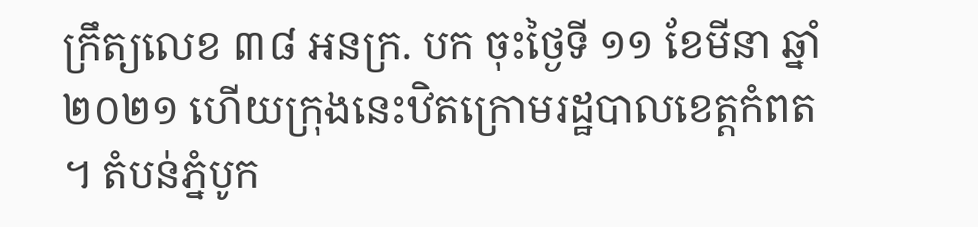ក្រឹត្យលេខ ៣៨ អនក្រ. បក ចុះថ្ងៃទី ១១ ខែមីនា ឆ្នាំ ២០២១ ហើយក្រុងនេះឋិតក្រោមរដ្ឋបាលខេត្តកំពត។ តំបន់ភ្នំបូក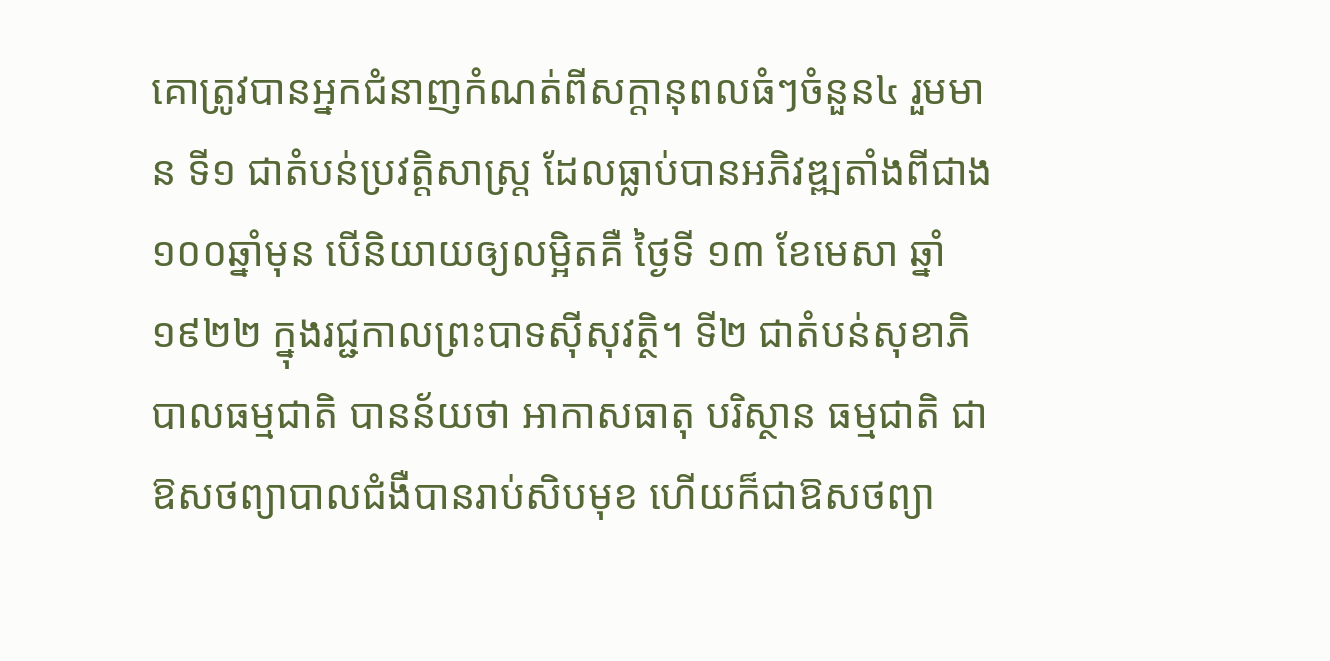គោត្រូវបានអ្នកជំនាញកំណត់ពីសក្ដានុពលធំៗចំនួន៤ រួមមាន ទី១ ជាតំបន់ប្រវត្តិសាស្ត្រ ដែលធ្លាប់បានអភិវឌ្ឍតាំងពីជាង ១០០ឆ្នាំមុន បើនិយាយឲ្យលម្អិតគឺ ថ្ងៃទី ១៣ ខែមេសា ឆ្នាំ ១៩២២ ក្នុងរជ្ជកាលព្រះបាទស៊ីសុវត្ថិ។ ទី២ ជាតំបន់សុខាភិបាលធម្មជាតិ បានន័យថា អាកាសធាតុ បរិស្ថាន ធម្មជាតិ ជាឱសថព្យាបាលជំងឺបានរាប់សិបមុខ ហើយក៏ជាឱសថព្យា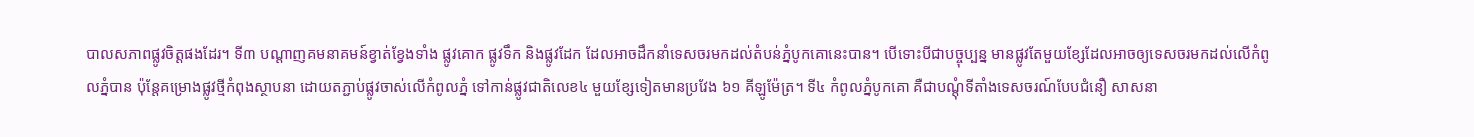បាលសភាពផ្លូវចិត្តផងដែរ។ ទី៣ បណ្ដាញគមនាគមន៍ខ្វាត់ខ្វែងទាំង ផ្លូវគោក ផ្លូវទឹក និងផ្លូវដែក ដែលអាចដឹកនាំទេសចរមកដល់តំបន់ភ្នំបូកគោនេះបាន។ បើទោះបីជាបច្ចុប្បន្ន មានផ្លូវតែមួយខ្សែដែលអាចឲ្យទេសចរមកដល់លើកំពូលភ្នំបាន ប៉ុន្តែគម្រោងផ្លូវថ្មីកំពុងស្ថាបនា ដោយតភ្ជាប់ផ្លូវចាស់លើកំពូលភ្នំ ទៅកាន់ផ្លូវជាតិលេខ៤ មួយខ្សែទៀតមានប្រវែង ៦១ គីឡូម៉ែត្រ។ ទី៤ កំពូលភ្នំបូកគោ គឺជាបណ្ដុំទីតាំងទេសចរណ៍បែបជំនឿ សាសនា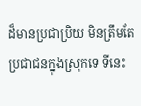ដ៏មានប្រជាប្រិយ មិនត្រឹមតែប្រជាជនក្នុងស្រុកទេ ទីនេះ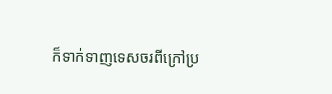ក៏ទាក់ទាញទេសចរពីក្រៅប្រ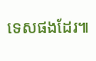ទេសផងដែរ៕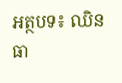អត្ថបទ៖ ឈិន ធា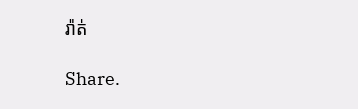រ៉ាត់

Share.